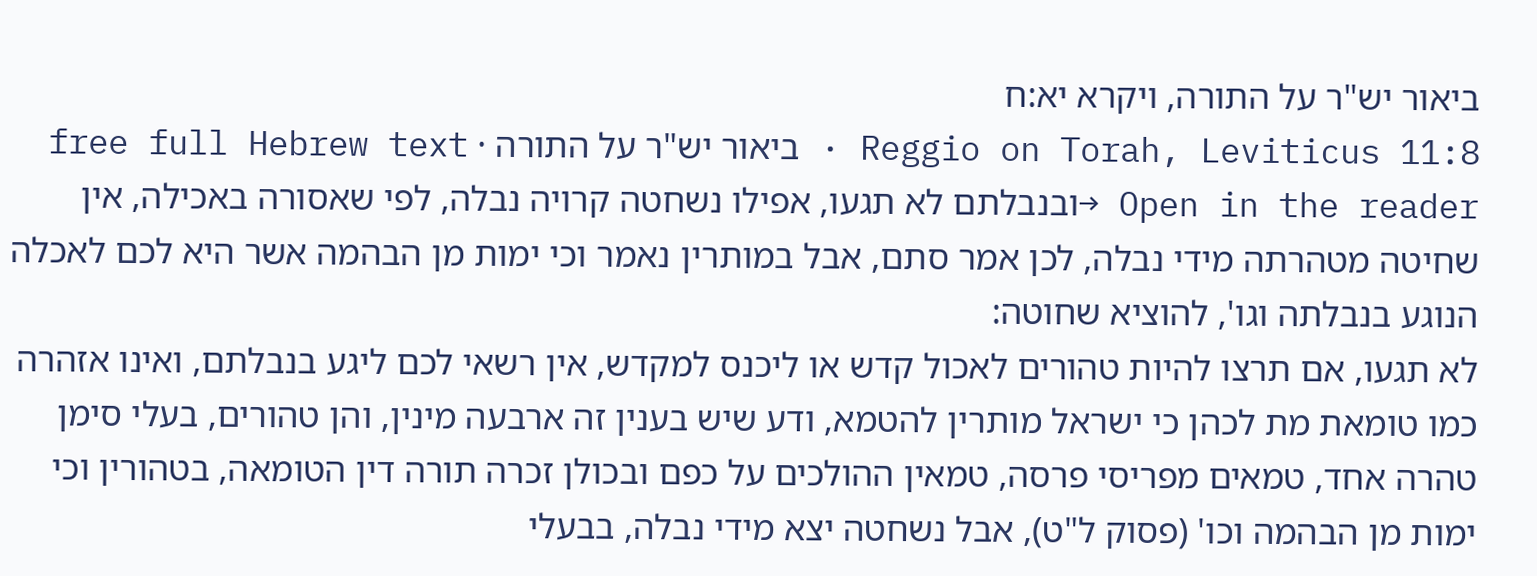ביאור יש"ר על התורה, ויקרא יא:ח
Reggio on Torah, Leviticus 11:8 · ביאור יש"ר על התורה · free full Hebrew text
Open in the reader →ובנבלתם לא תגעו, אפילו נשחטה קרויה נבלה, לפי שאסורה באכילה, אין שחיטה מטהרתה מידי נבלה, לכן אמר סתם, אבל במותרין נאמר וכי ימות מן הבהמה אשר היא לכם לאכלה הנוגע בנבלתה וגו', להוציא שחוטה:
לא תגעו, אם תרצו להיות טהורים לאכול קדש או ליכנס למקדש, אין רשאי לכם ליגע בנבלתם, ואינו אזהרה כמו טומאת מת לכהן כי ישראל מותרין להטמא, ודע שיש בענין זה ארבעה מינין, והן טהורים, בעלי סימן טהרה אחד, טמאים מפריסי פרסה, טמאין ההולכים על כפם ובכולן זכרה תורה דין הטומאה, בטהורין וכי ימות מן הבהמה וכו' (פסוק ל"ט), אבל נשחטה יצא מידי נבלה, בבעלי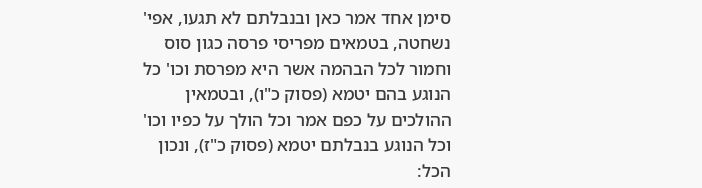סימן אחד אמר כאן ובנבלתם לא תגעו, אפי' נשחטה, בטמאים מפריסי פרסה כגון סוס וחמור לכל הבהמה אשר היא מפרסת וכו' כל הנוגע בהם יטמא (פסוק כ"ו), ובטמאין ההולכים על כפם אמר וכל הולך על כפיו וכו' וכל הנוגע בנבלתם יטמא (פסוק כ"ז), ונכון הכל: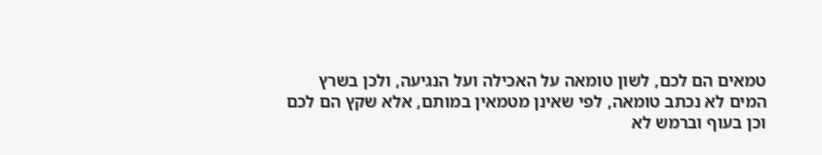טמאים הם לכם, לשון טומאה על האכילה ועל הנגיעה, ולכן בשרץ המים לא נכתב טומאה, לפי שאינן מטמאין במותם, אלא שקץ הם לכם וכן בעוף וברמש לא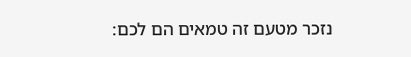נזכר מטעם זה טמאים הם לכם: